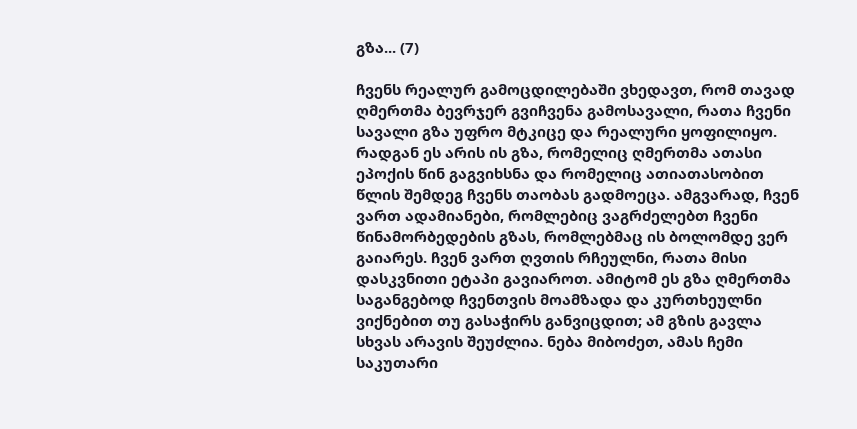გზა... (7)

ჩვენს რეალურ გამოცდილებაში ვხედავთ, რომ თავად ღმერთმა ბევრჯერ გვიჩვენა გამოსავალი, რათა ჩვენი სავალი გზა უფრო მტკიცე და რეალური ყოფილიყო. რადგან ეს არის ის გზა, რომელიც ღმერთმა ათასი ეპოქის წინ გაგვიხსნა და რომელიც ათიათასობით წლის შემდეგ ჩვენს თაობას გადმოეცა. ამგვარად, ჩვენ ვართ ადამიანები, რომლებიც ვაგრძელებთ ჩვენი წინამორბედების გზას, რომლებმაც ის ბოლომდე ვერ გაიარეს. ჩვენ ვართ ღვთის რჩეულნი, რათა მისი დასკვნითი ეტაპი გავიაროთ. ამიტომ ეს გზა ღმერთმა საგანგებოდ ჩვენთვის მოამზადა და კურთხეულნი ვიქნებით თუ გასაჭირს განვიცდით; ამ გზის გავლა სხვას არავის შეუძლია. ნება მიბოძეთ, ამას ჩემი საკუთარი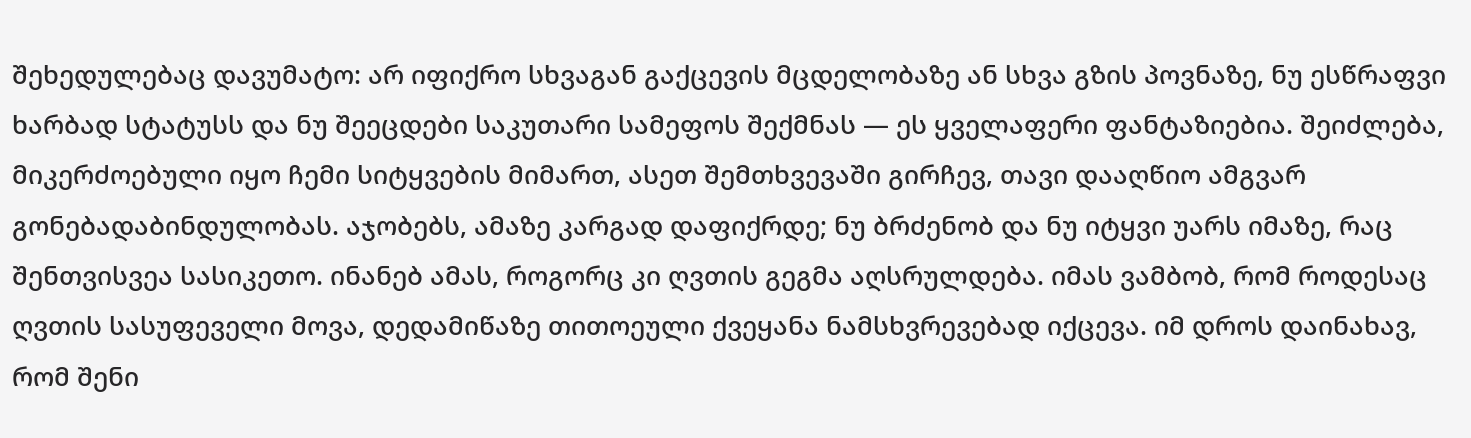შეხედულებაც დავუმატო: არ იფიქრო სხვაგან გაქცევის მცდელობაზე ან სხვა გზის პოვნაზე, ნუ ესწრაფვი ხარბად სტატუსს და ნუ შეეცდები საკუთარი სამეფოს შექმნას — ეს ყველაფერი ფანტაზიებია. შეიძლება, მიკერძოებული იყო ჩემი სიტყვების მიმართ, ასეთ შემთხვევაში გირჩევ, თავი დააღწიო ამგვარ გონებადაბინდულობას. აჯობებს, ამაზე კარგად დაფიქრდე; ნუ ბრძენობ და ნუ იტყვი უარს იმაზე, რაც შენთვისვეა სასიკეთო. ინანებ ამას, როგორც კი ღვთის გეგმა აღსრულდება. იმას ვამბობ, რომ როდესაც ღვთის სასუფეველი მოვა, დედამიწაზე თითოეული ქვეყანა ნამსხვრევებად იქცევა. იმ დროს დაინახავ, რომ შენი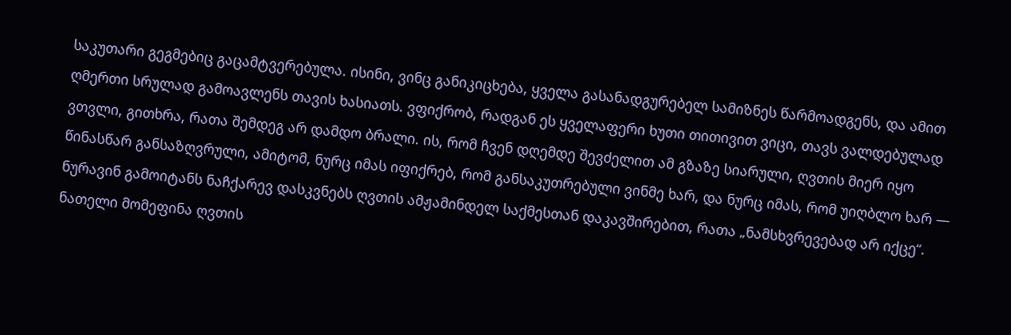საკუთარი გეგმებიც გაცამტვერებულა. ისინი, ვინც განიკიცხება, ყველა გასანადგურებელ სამიზნეს წარმოადგენს, და ამით ღმერთი სრულად გამოავლენს თავის ხასიათს. ვფიქრობ, რადგან ეს ყველაფერი ხუთი თითივით ვიცი, თავს ვალდებულად ვთვლი, გითხრა, რათა შემდეგ არ დამდო ბრალი. ის, რომ ჩვენ დღემდე შევძელით ამ გზაზე სიარული, ღვთის მიერ იყო წინასწარ განსაზღვრული, ამიტომ, ნურც იმას იფიქრებ, რომ განსაკუთრებული ვინმე ხარ, და ნურც იმას, რომ უიღბლო ხარ — ნურავინ გამოიტანს ნაჩქარევ დასკვნებს ღვთის ამჟამინდელ საქმესთან დაკავშირებით, რათა „ნამსხვრევებად არ იქცე“. ნათელი მომეფინა ღვთის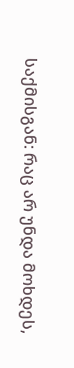საქმისგან: რაც არ უნდა მოხდეს,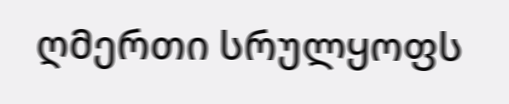ღმერთი სრულყოფს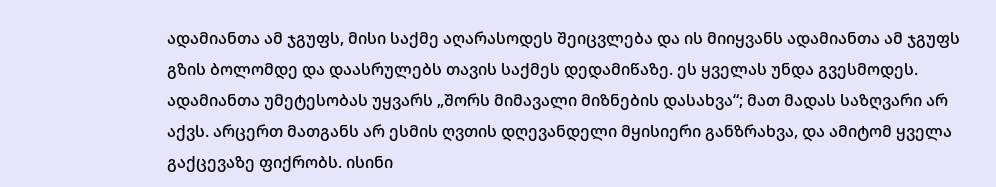ადამიანთა ამ ჯგუფს, მისი საქმე აღარასოდეს შეიცვლება და ის მიიყვანს ადამიანთა ამ ჯგუფს გზის ბოლომდე და დაასრულებს თავის საქმეს დედამიწაზე. ეს ყველას უნდა გვესმოდეს. ადამიანთა უმეტესობას უყვარს „შორს მიმავალი მიზნების დასახვა“; მათ მადას საზღვარი არ აქვს. არცერთ მათგანს არ ესმის ღვთის დღევანდელი მყისიერი განზრახვა, და ამიტომ ყველა გაქცევაზე ფიქრობს. ისინი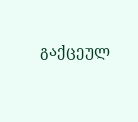გაქცეულ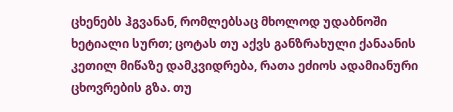ცხენებს ჰგვანან, რომლებსაც მხოლოდ უდაბნოში ხეტიალი სურთ; ცოტას თუ აქვს განზრახული ქანაანის კეთილ მიწაზე დამკვიდრება, რათა ეძიოს ადამიანური ცხოვრების გზა. თუ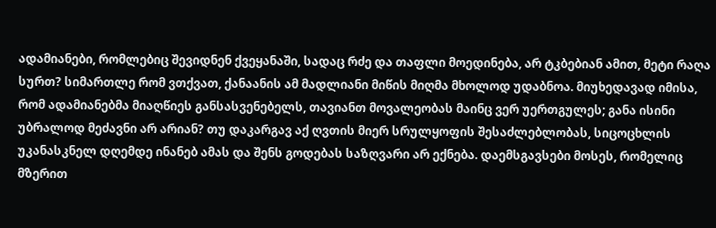ადამიანები, რომლებიც შევიდნენ ქვეყანაში, სადაც რძე და თაფლი მოედინება, არ ტკბებიან ამით, მეტი რაღა სურთ? სიმართლე რომ ვთქვათ, ქანაანის ამ მადლიანი მიწის მიღმა მხოლოდ უდაბნოა. მიუხედავად იმისა, რომ ადამიანებმა მიაღწიეს განსასვენებელს, თავიანთ მოვალეობას მაინც ვერ უერთგულეს; განა ისინი უბრალოდ მეძავნი არ არიან? თუ დაკარგავ აქ ღვთის მიერ სრულყოფის შესაძლებლობას, სიცოცხლის უკანასკნელ დღემდე ინანებ ამას და შენს გოდებას საზღვარი არ ექნება. დაემსგავსები მოსეს, რომელიც მზერით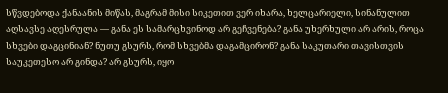სწვდებოდა ქანაანის მიწას, მაგრამ მისი სიკეთით ვერ იხარა, ხელცარიელი, სინანულით აღსავსე აღესრულა — განა ეს სამარცხვინოდ არ გეჩვენება? განა უხერხული არ არის, როცა სხვები დაგცინიან? ნუთუ გსურს, რომ სხვებმა დაგამცირონ? განა საკუთარი თავისთვის საუკეთესო არ გინდა? არ გსურს, იყო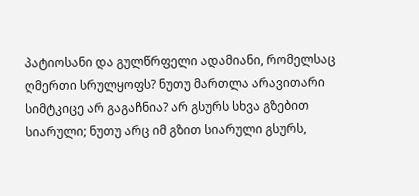პატიოსანი და გულწრფელი ადამიანი, რომელსაც ღმერთი სრულყოფს? ნუთუ მართლა არავითარი სიმტკიცე არ გაგაჩნია? არ გსურს სხვა გზებით სიარული; ნუთუ არც იმ გზით სიარული გსურს,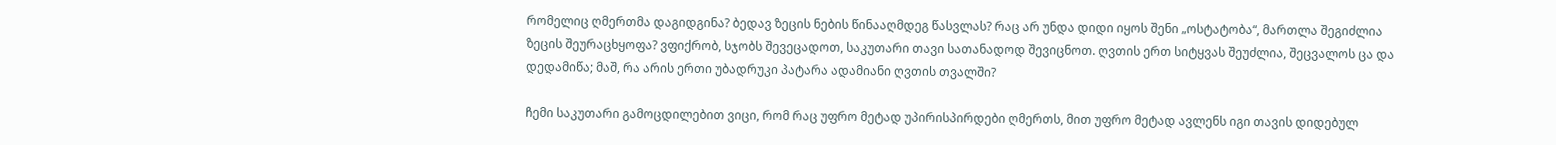რომელიც ღმერთმა დაგიდგინა? ბედავ ზეცის ნების წინააღმდეგ წასვლას? რაც არ უნდა დიდი იყოს შენი „ოსტატობა“, მართლა შეგიძლია ზეცის შეურაცხყოფა? ვფიქრობ, სჯობს შევეცადოთ, საკუთარი თავი სათანადოდ შევიცნოთ. ღვთის ერთ სიტყვას შეუძლია, შეცვალოს ცა და დედამიწა; მაშ, რა არის ერთი უბადრუკი პატარა ადამიანი ღვთის თვალში?

ჩემი საკუთარი გამოცდილებით ვიცი, რომ რაც უფრო მეტად უპირისპირდები ღმერთს, მით უფრო მეტად ავლენს იგი თავის დიდებულ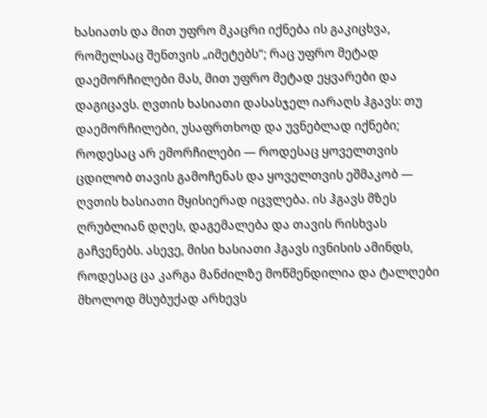ხასიათს და მით უფრო მკაცრი იქნება ის გაკიცხვა, რომელსაც შენთვის „იმეტებს“; რაც უფრო მეტად დაემორჩილები მას, მით უფრო მეტად ეყვარები და დაგიცავს. ღვთის ხასიათი დასასჯელ იარაღს ჰგავს: თუ დაემორჩილები, უსაფრთხოდ და უვნებლად იქნები; როდესაც არ ემორჩილები — როდესაც ყოველთვის ცდილობ თავის გამოჩენას და ყოველთვის ეშმაკობ — ღვთის ხასიათი მყისიერად იცვლება. ის ჰგავს მზეს ღრუბლიან დღეს, დაგემალება და თავის რისხვას გაჩვენებს. ასევე, მისი ხასიათი ჰგავს ივნისის ამინდს, როდესაც ცა კარგა მანძილზე მოწმენდილია და ტალღები მხოლოდ მსუბუქად არხევს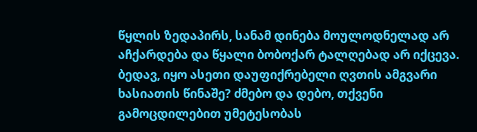წყლის ზედაპირს, სანამ დინება მოულოდნელად არ აჩქარდება და წყალი ბობოქარ ტალღებად არ იქცევა. ბედავ, იყო ასეთი დაუფიქრებელი ღვთის ამგვარი ხასიათის წინაშე? ძმებო და დებო, თქვენი გამოცდილებით უმეტესობას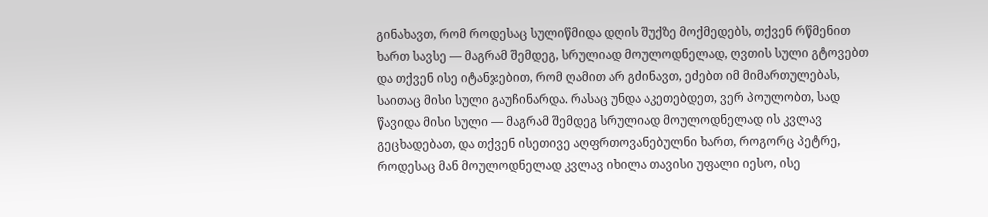გინახავთ, რომ როდესაც სულიწმიდა დღის შუქზე მოქმედებს, თქვენ რწმენით ხართ სავსე — მაგრამ შემდეგ, სრულიად მოულოდნელად, ღვთის სული გტოვებთ და თქვენ ისე იტანჯებით, რომ ღამით არ გძინავთ, ეძებთ იმ მიმართულებას, საითაც მისი სული გაუჩინარდა. რასაც უნდა აკეთებდეთ, ვერ პოულობთ, სად წავიდა მისი სული — მაგრამ შემდეგ სრულიად მოულოდნელად ის კვლავ გეცხადებათ, და თქვენ ისეთივე აღფრთოვანებულნი ხართ, როგორც პეტრე, როდესაც მან მოულოდნელად კვლავ იხილა თავისი უფალი იესო, ისე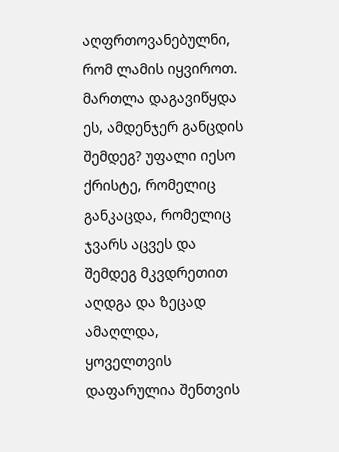აღფრთოვანებულნი, რომ ლამის იყვიროთ. მართლა დაგავიწყდა ეს, ამდენჯერ განცდის შემდეგ? უფალი იესო ქრისტე, რომელიც განკაცდა, რომელიც ჯვარს აცვეს და შემდეგ მკვდრეთით აღდგა და ზეცად ამაღლდა, ყოველთვის დაფარულია შენთვის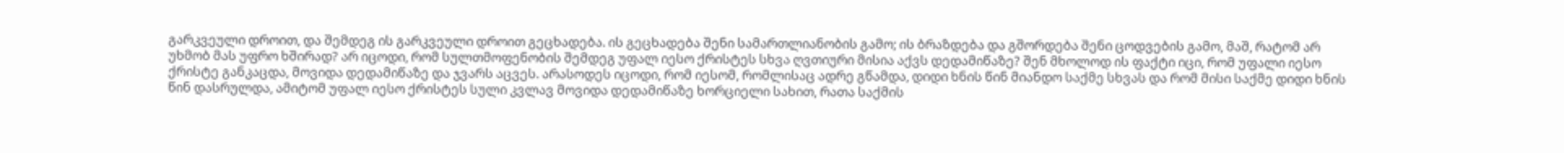გარკვეული დროით, და შემდეგ ის გარკვეული დროით გეცხადება. ის გეცხადება შენი სამართლიანობის გამო; ის ბრაზდება და გშორდება შენი ცოდვების გამო, მაშ, რატომ არ უხმობ მას უფრო ხშირად? არ იცოდი, რომ სულთმოფენობის შემდეგ უფალ იესო ქრისტეს სხვა ღვთიური მისია აქვს დედამიწაზე? შენ მხოლოდ ის ფაქტი იცი, რომ უფალი იესო ქრისტე განკაცდა, მოვიდა დედამიწაზე და ჯვარს აცვეს. არასოდეს იცოდი, რომ იესომ, რომლისაც ადრე გწამდა, დიდი ხნის წინ მიანდო საქმე სხვას და რომ მისი საქმე დიდი ხნის წინ დასრულდა, ამიტომ უფალ იესო ქრისტეს სული კვლავ მოვიდა დედამიწაზე ხორციელი სახით, რათა საქმის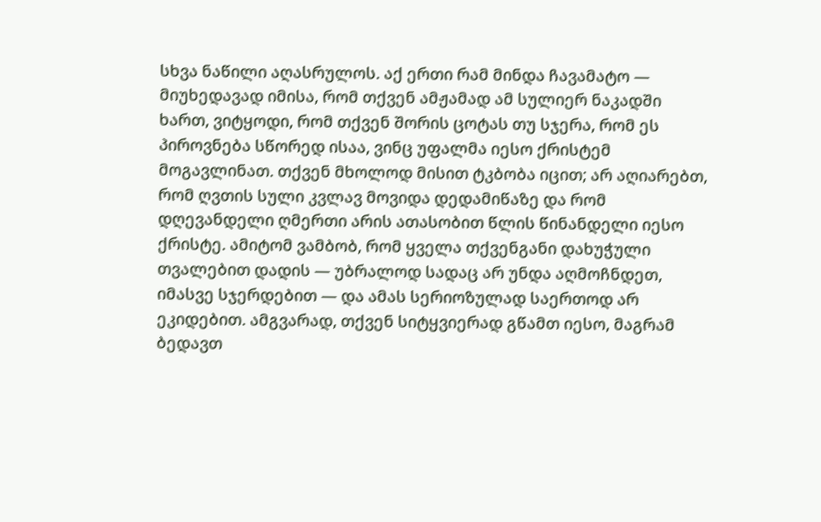სხვა ნაწილი აღასრულოს. აქ ერთი რამ მინდა ჩავამატო — მიუხედავად იმისა, რომ თქვენ ამჟამად ამ სულიერ ნაკადში ხართ, ვიტყოდი, რომ თქვენ შორის ცოტას თუ სჯერა, რომ ეს პიროვნება სწორედ ისაა, ვინც უფალმა იესო ქრისტემ მოგავლინათ. თქვენ მხოლოდ მისით ტკბობა იცით; არ აღიარებთ, რომ ღვთის სული კვლავ მოვიდა დედამიწაზე და რომ დღევანდელი ღმერთი არის ათასობით წლის წინანდელი იესო ქრისტე. ამიტომ ვამბობ, რომ ყველა თქვენგანი დახუჭული თვალებით დადის — უბრალოდ სადაც არ უნდა აღმოჩნდეთ, იმასვე სჯერდებით — და ამას სერიოზულად საერთოდ არ ეკიდებით. ამგვარად, თქვენ სიტყვიერად გწამთ იესო, მაგრამ ბედავთ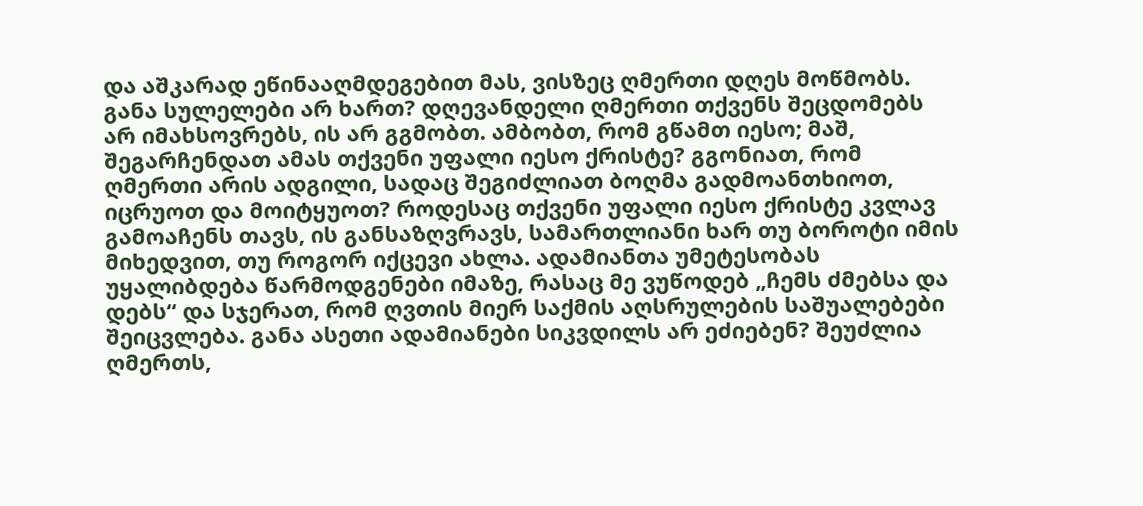და აშკარად ეწინააღმდეგებით მას, ვისზეც ღმერთი დღეს მოწმობს. განა სულელები არ ხართ? დღევანდელი ღმერთი თქვენს შეცდომებს არ იმახსოვრებს, ის არ გგმობთ. ამბობთ, რომ გწამთ იესო; მაშ, შეგარჩენდათ ამას თქვენი უფალი იესო ქრისტე? გგონიათ, რომ ღმერთი არის ადგილი, სადაც შეგიძლიათ ბოღმა გადმოანთხიოთ, იცრუოთ და მოიტყუოთ? როდესაც თქვენი უფალი იესო ქრისტე კვლავ გამოაჩენს თავს, ის განსაზღვრავს, სამართლიანი ხარ თუ ბოროტი იმის მიხედვით, თუ როგორ იქცევი ახლა. ადამიანთა უმეტესობას უყალიბდება წარმოდგენები იმაზე, რასაც მე ვუწოდებ „ჩემს ძმებსა და დებს“ და სჯერათ, რომ ღვთის მიერ საქმის აღსრულების საშუალებები შეიცვლება. განა ასეთი ადამიანები სიკვდილს არ ეძიებენ? შეუძლია ღმერთს,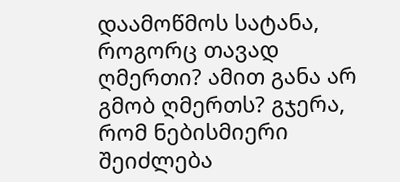დაამოწმოს სატანა, როგორც თავად ღმერთი? ამით განა არ გმობ ღმერთს? გჯერა, რომ ნებისმიერი შეიძლება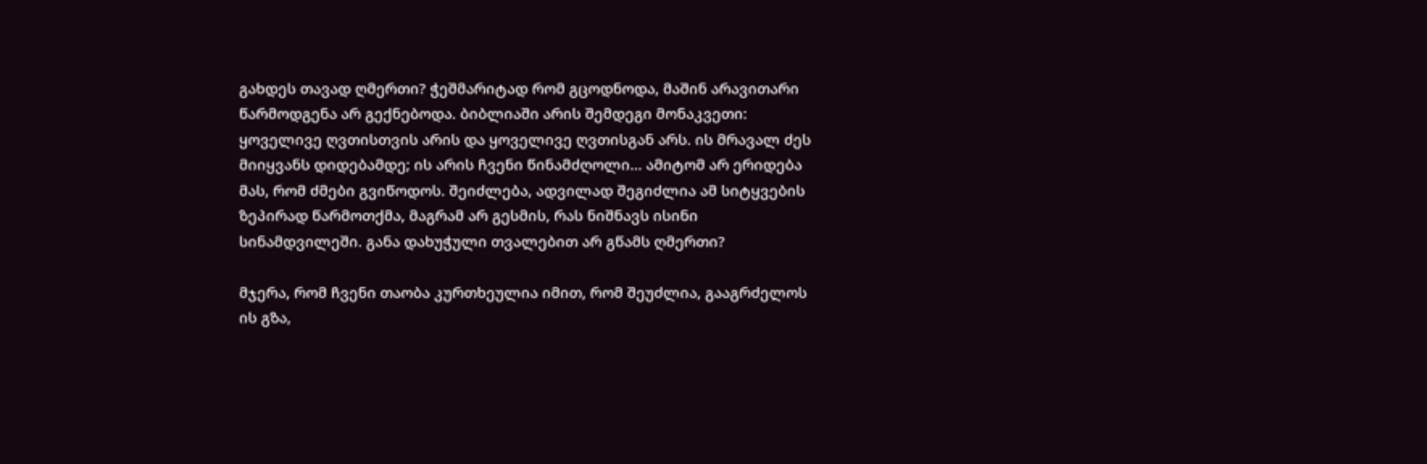გახდეს თავად ღმერთი? ჭეშმარიტად რომ გცოდნოდა, მაშინ არავითარი წარმოდგენა არ გექნებოდა. ბიბლიაში არის შემდეგი მონაკვეთი: ყოველივე ღვთისთვის არის და ყოველივე ღვთისგან არს. ის მრავალ ძეს მიიყვანს დიდებამდე; ის არის ჩვენი წინამძღოლი... ამიტომ არ ერიდება მას, რომ ძმები გვიწოდოს. შეიძლება, ადვილად შეგიძლია ამ სიტყვების ზეპირად წარმოთქმა, მაგრამ არ გესმის, რას ნიშნავს ისინი სინამდვილეში. განა დახუჭული თვალებით არ გწამს ღმერთი?

მჯერა, რომ ჩვენი თაობა კურთხეულია იმით, რომ შეუძლია, გააგრძელოს ის გზა,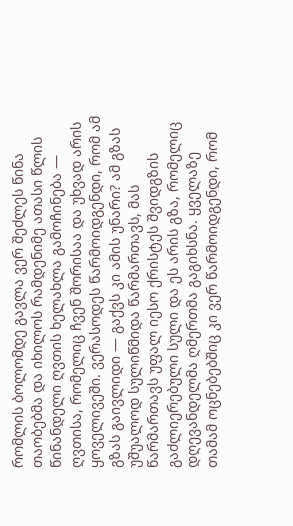რომლის ბოლომდე გავლა ვერ შეძლეს წინა თაობებმა და იხილოს რამდენიმე ათასი წლის წინანდელი ღვთის ხელახლა გამოჩინება — ღვთისა, რომელიც ჩვენ შორისაა და უხვად არის ყოველივეში. ვერასოდეს წარმოიდგენდი, რომ ამ გზას გაივლიდი — გაქვს კი ამის უნარი? ამ გზას უშუალოდ სულიწმიდა წარმართავს, მას წარმართავს უფალ იესო ქრისტეს შვიდგზის გაძლიერებული სული და ეს არის გზა, რომელიც დღევანდელმა ღმერთმა გაგიხსნა. ყველაზე თამამ ოცნებებშიც კი ვერ წარმოიდგენდი, რომ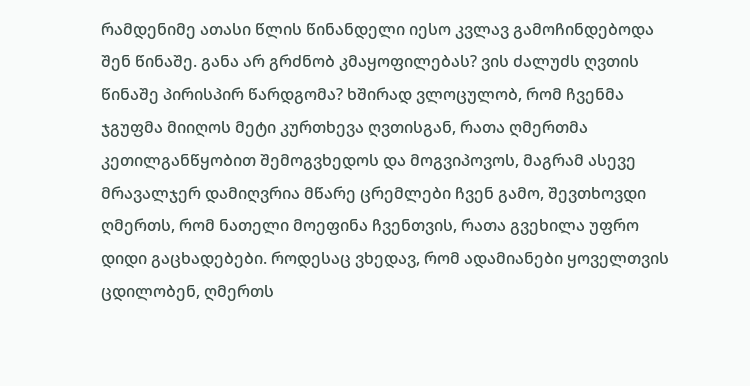რამდენიმე ათასი წლის წინანდელი იესო კვლავ გამოჩინდებოდა შენ წინაშე. განა არ გრძნობ კმაყოფილებას? ვის ძალუძს ღვთის წინაშე პირისპირ წარდგომა? ხშირად ვლოცულობ, რომ ჩვენმა ჯგუფმა მიიღოს მეტი კურთხევა ღვთისგან, რათა ღმერთმა კეთილგანწყობით შემოგვხედოს და მოგვიპოვოს, მაგრამ ასევე მრავალჯერ დამიღვრია მწარე ცრემლები ჩვენ გამო, შევთხოვდი ღმერთს, რომ ნათელი მოეფინა ჩვენთვის, რათა გვეხილა უფრო დიდი გაცხადებები. როდესაც ვხედავ, რომ ადამიანები ყოველთვის ცდილობენ, ღმერთს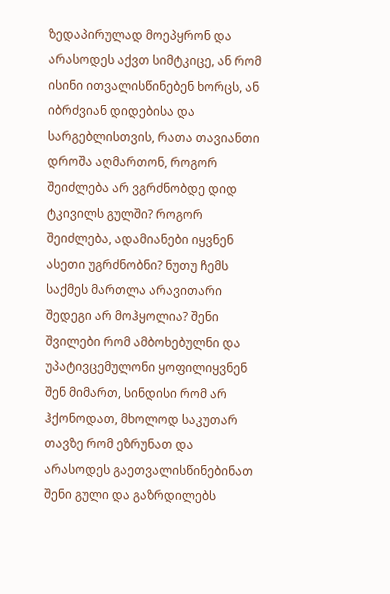ზედაპირულად მოეპყრონ და არასოდეს აქვთ სიმტკიცე, ან რომ ისინი ითვალისწინებენ ხორცს, ან იბრძვიან დიდებისა და სარგებლისთვის, რათა თავიანთი დროშა აღმართონ, როგორ შეიძლება არ ვგრძნობდე დიდ ტკივილს გულში? როგორ შეიძლება, ადამიანები იყვნენ ასეთი უგრძნობნი? ნუთუ ჩემს საქმეს მართლა არავითარი შედეგი არ მოჰყოლია? შენი შვილები რომ ამბოხებულნი და უპატივცემულონი ყოფილიყვნენ შენ მიმართ, სინდისი რომ არ ჰქონოდათ, მხოლოდ საკუთარ თავზე რომ ეზრუნათ და არასოდეს გაეთვალისწინებინათ შენი გული და გაზრდილებს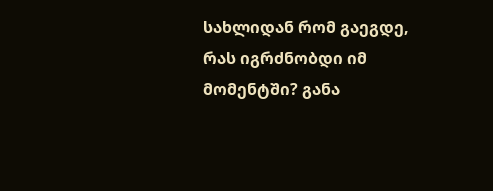სახლიდან რომ გაეგდე, რას იგრძნობდი იმ მომენტში? განა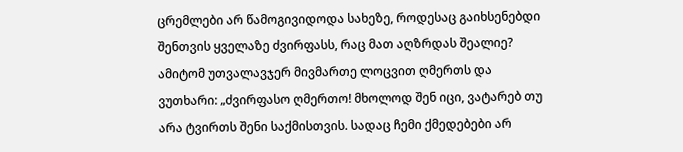ცრემლები არ წამოგივიდოდა სახეზე, როდესაც გაიხსენებდი შენთვის ყველაზე ძვირფასს, რაც მათ აღზრდას შეალიე? ამიტომ უთვალავჯერ მივმართე ლოცვით ღმერთს და ვუთხარი: „ძვირფასო ღმერთო! მხოლოდ შენ იცი, ვატარებ თუ არა ტვირთს შენი საქმისთვის. სადაც ჩემი ქმედებები არ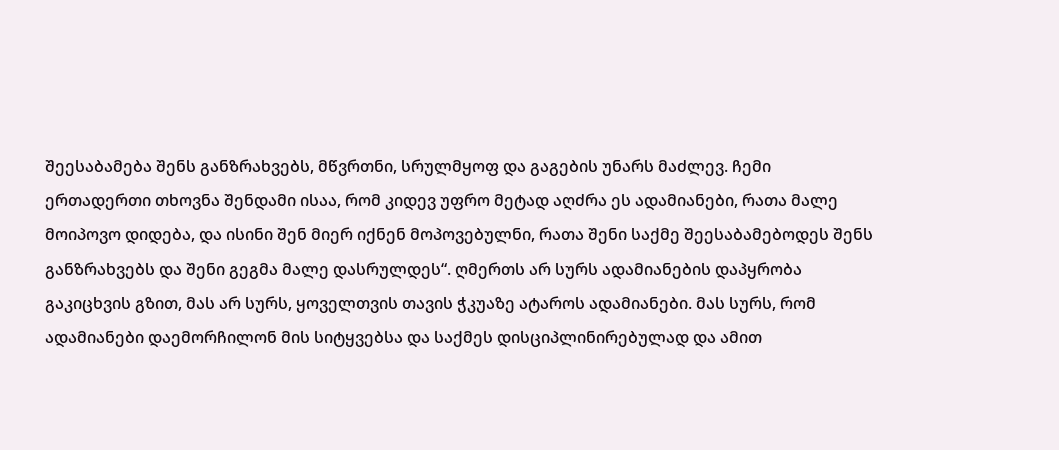შეესაბამება შენს განზრახვებს, მწვრთნი, სრულმყოფ და გაგების უნარს მაძლევ. ჩემი ერთადერთი თხოვნა შენდამი ისაა, რომ კიდევ უფრო მეტად აღძრა ეს ადამიანები, რათა მალე მოიპოვო დიდება, და ისინი შენ მიერ იქნენ მოპოვებულნი, რათა შენი საქმე შეესაბამებოდეს შენს განზრახვებს და შენი გეგმა მალე დასრულდეს“. ღმერთს არ სურს ადამიანების დაპყრობა გაკიცხვის გზით, მას არ სურს, ყოველთვის თავის ჭკუაზე ატაროს ადამიანები. მას სურს, რომ ადამიანები დაემორჩილონ მის სიტყვებსა და საქმეს დისციპლინირებულად და ამით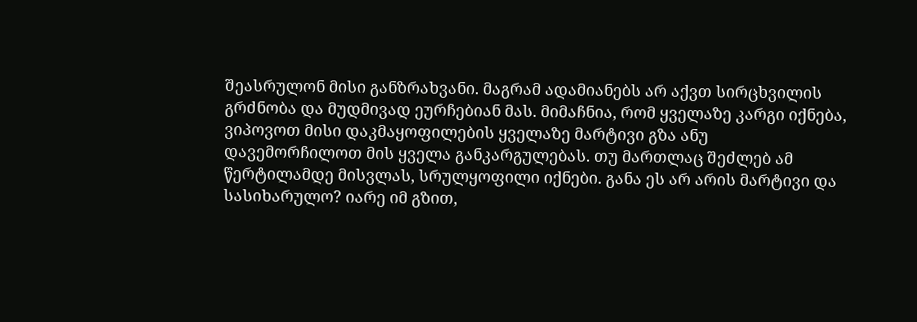შეასრულონ მისი განზრახვანი. მაგრამ ადამიანებს არ აქვთ სირცხვილის გრძნობა და მუდმივად ეურჩებიან მას. მიმაჩნია, რომ ყველაზე კარგი იქნება, ვიპოვოთ მისი დაკმაყოფილების ყველაზე მარტივი გზა ანუ დავემორჩილოთ მის ყველა განკარგულებას. თუ მართლაც შეძლებ ამ წერტილამდე მისვლას, სრულყოფილი იქნები. განა ეს არ არის მარტივი და სასიხარულო? იარე იმ გზით,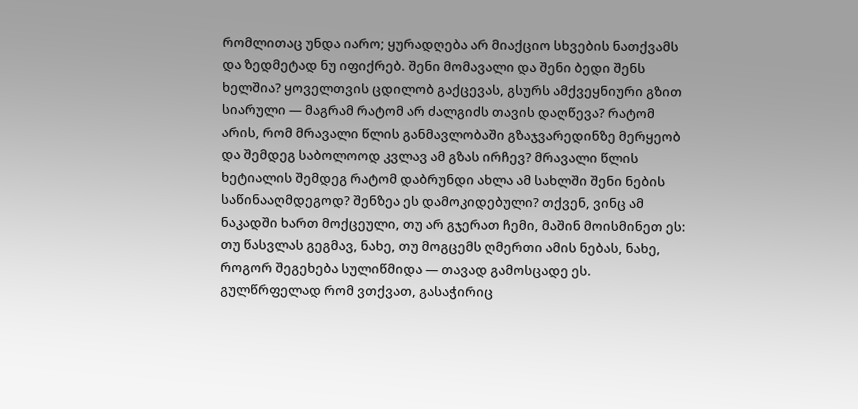რომლითაც უნდა იარო; ყურადღება არ მიაქციო სხვების ნათქვამს და ზედმეტად ნუ იფიქრებ. შენი მომავალი და შენი ბედი შენს ხელშია? ყოველთვის ცდილობ გაქცევას, გსურს ამქვეყნიური გზით სიარული — მაგრამ რატომ არ ძალგიძს თავის დაღწევა? რატომ არის, რომ მრავალი წლის განმავლობაში გზაჯვარედინზე მერყეობ და შემდეგ საბოლოოდ კვლავ ამ გზას ირჩევ? მრავალი წლის ხეტიალის შემდეგ რატომ დაბრუნდი ახლა ამ სახლში შენი ნების საწინააღმდეგოდ? შენზეა ეს დამოკიდებული? თქვენ, ვინც ამ ნაკადში ხართ მოქცეული, თუ არ გჯერათ ჩემი, მაშინ მოისმინეთ ეს: თუ წასვლას გეგმავ, ნახე, თუ მოგცემს ღმერთი ამის ნებას, ნახე, როგორ შეგეხება სულიწმიდა — თავად გამოსცადე ეს. გულწრფელად რომ ვთქვათ, გასაჭირიც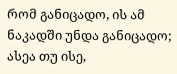რომ განიცადო, ის ამ ნაკადში უნდა განიცადო; ასეა თუ ისე,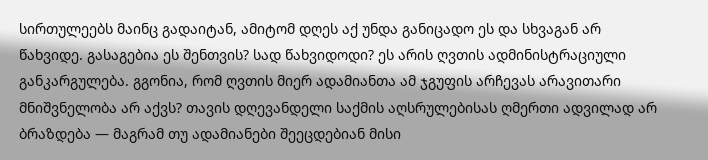სირთულეებს მაინც გადაიტან, ამიტომ დღეს აქ უნდა განიცადო ეს და სხვაგან არ წახვიდე. გასაგებია ეს შენთვის? სად წახვიდოდი? ეს არის ღვთის ადმინისტრაციული განკარგულება. გგონია, რომ ღვთის მიერ ადამიანთა ამ ჯგუფის არჩევას არავითარი მნიშვნელობა არ აქვს? თავის დღევანდელი საქმის აღსრულებისას ღმერთი ადვილად არ ბრაზდება — მაგრამ თუ ადამიანები შეეცდებიან მისი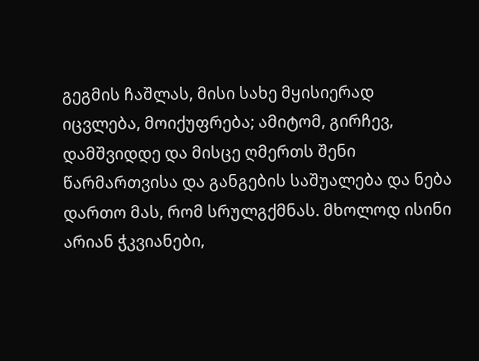გეგმის ჩაშლას, მისი სახე მყისიერად იცვლება, მოიქუფრება; ამიტომ, გირჩევ, დამშვიდდე და მისცე ღმერთს შენი წარმართვისა და განგების საშუალება და ნება დართო მას, რომ სრულგქმნას. მხოლოდ ისინი არიან ჭკვიანები,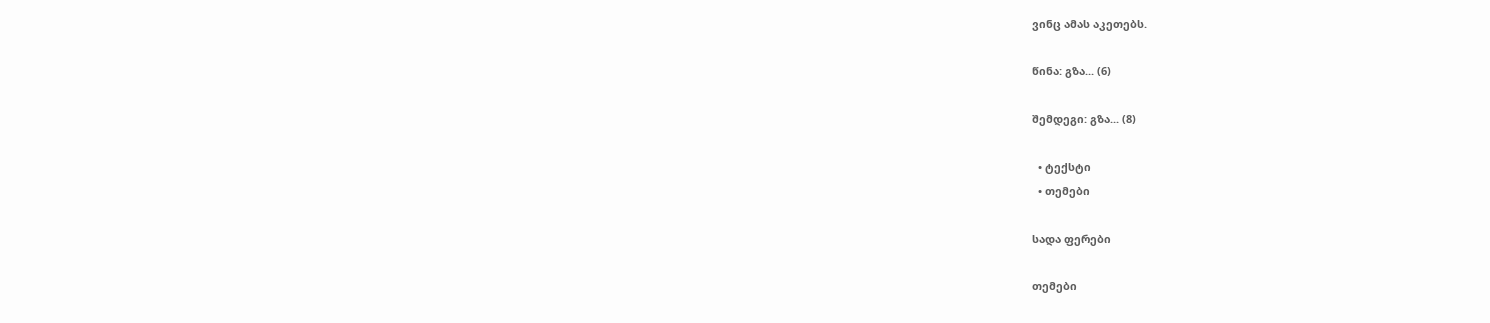ვინც ამას აკეთებს.

წინა: გზა... (6)

შემდეგი: გზა... (8)

  • ტექსტი
  • თემები

სადა ფერები

თემები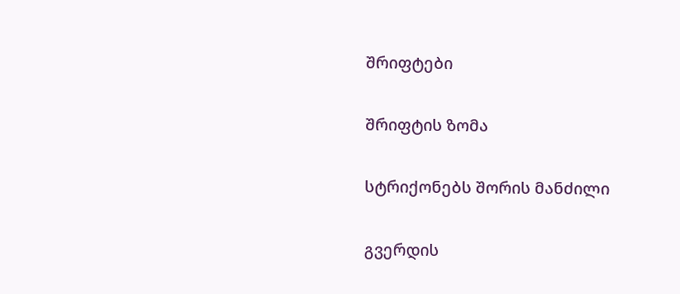შრიფტები

შრიფტის ზომა

სტრიქონებს შორის მანძილი

გვერდის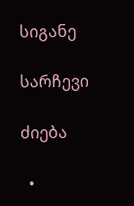სიგანე

სარჩევი

ძიება

  •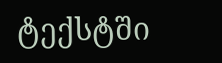ტექსტში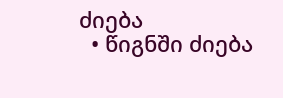ძიება
  • წიგნში ძიება